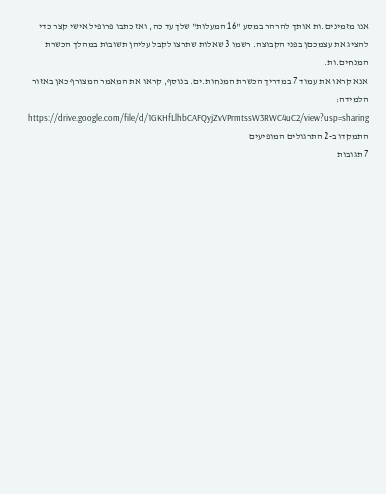אנו מזמינים.ות אותך להרהר במסע "16 המעלות" שלך עד כה, ואז כתבו פרופיל אישי קצר כדי להציג את עצמכםן בפני הקבוצה. רשמו 3 שאלות שתרצו לקבל עליהן תשובות במהלך הכשרת המנחים.ות.
אנא קראו את עמוד 7 במדריך הכשרת המנחות.ים. בנוסף, קראו את המאמר המצורף כאן באזור הלמידה: https://drive.google.com/file/d/1GKHfLlhbCAFQyjZvVPrmtssW3RWC4uC2/view?usp=sharing התמקדו ב-2 התרגולים המופיעים
7 תגובות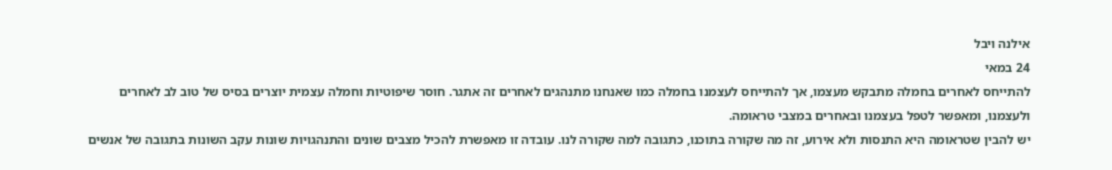אילנה ויבל
24 במאי
להתייחס לאחרים בחמלה מתבקש מעצמו, אך להתייחס לעצמנו בחמלה כמו שאנחנו מתנהגים לאחרים זה אתגר. חוסר שיפוטיות וחמלה עצמית יוצרים בסיס של טוב לב לאחרים ולעצמנו, ומאפשר לטפל בעצמנו ובאחרים במצבי טראומה.
יש להבין שטראומה היא התנסות ולא אירוע, זה מה שקורה בתוכנו, כתגובה למה שקורה לנו. עובדה זו מאפשרת להכיל מצבים שונים והתנהגויות שונות עקב השונות בתגובה של אנשים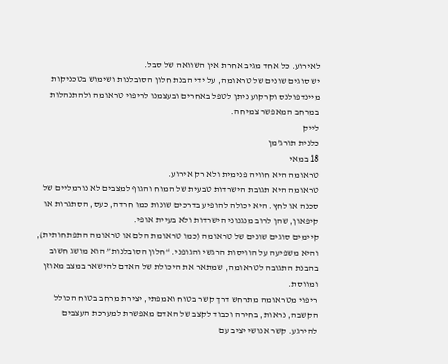לאירוע. כל אחד מגיב אחרת אין השוואה של סבל.
יש סוגים שונים של טראומה, על ידי הבנת חלון הסובלנות ושימוש בטכניקות מיינדפולנס וקרקוע ניתן לטפל באחרים ובעצמנו לריפוי טראומה ולהתנהלות במרחב המאפשר צמיחה.
לייק
כלנית תורג'מן
18 במאי
טראומה היא חוויה פנימית ולא רק אירוע.
טראומה היא תגובת הישרדות טבעית של המוח והגוף למצבים לא נורמליים של סכנה או לחץ. היא יכולה להופיע בדרכים שונות כמו חרדה, כעס, הסתגרות או קיפאון, שהן לרוב מנגנוני הישרדות ולא בעיית אופי.
קיימים סוגים שונים של טראומה (כמו טראומת הלם או טראומה התפתחותית), והיא משפיעה על הוויסות הרגשי והגופני. “חלון הסובלנות” הוא מושג חשוב בהבנת התגובה לטראומה, שמתאר את היכולת של האדם להישאר במצב מאוזן ומווסת.
ריפוי מטראומה מתרחש דרך קשר בטוח ואמפתי, יצירת מרחב בטוח הכולל הקשבה, נראות, בחירה וכבוד לקצב של האדם מאפשרת למערכת העצבים להירגע. קשר אנושי יציב עם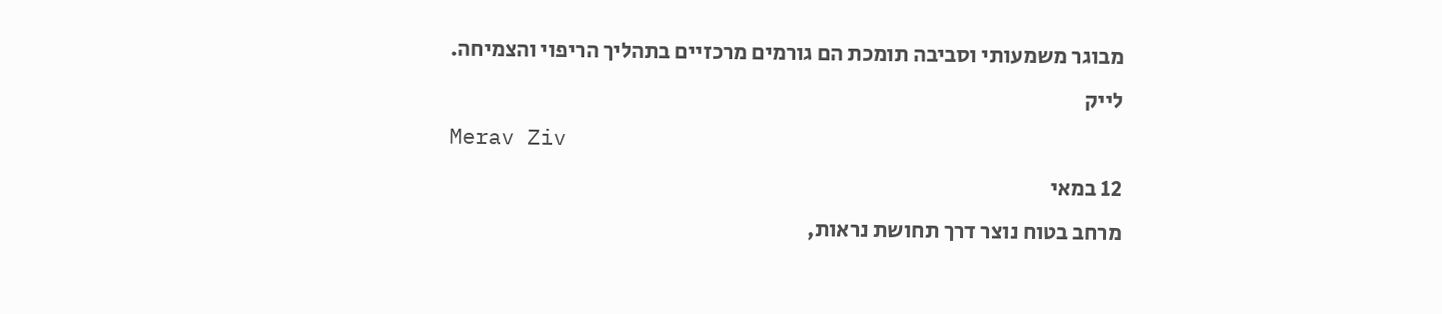מבוגר משמעותי וסביבה תומכת הם גורמים מרכזיים בתהליך הריפוי והצמיחה.
לייק
Merav Ziv
12 במאי
מרחב בטוח נוצר דרך תחושת נראות,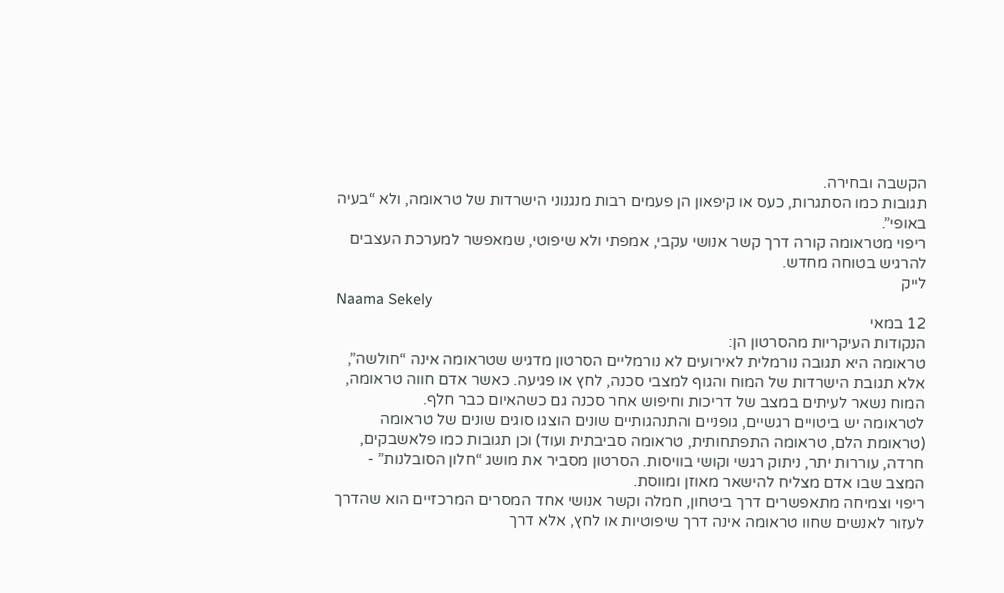הקשבה ובחירה.
תגובות כמו הסתגרות, כעס או קיפאון הן פעמים רבות מנגנוני הישרדות של טראומה, ולא “בעיה באופי”.
ריפוי מטראומה קורה דרך קשר אנושי עקבי, אמפתי ולא שיפוטי, שמאפשר למערכת העצבים להרגיש בטוחה מחדש.
לייק
Naama Sekely
12 במאי
הנקודות העיקריות מהסרטון הן:
טראומה היא תגובה נורמלית לאירועים לא נורמליים הסרטון מדגיש שטראומה אינה “חולשה”, אלא תגובת הישרדות של המוח והגוף למצבי סכנה, לחץ או פגיעה. כאשר אדם חווה טראומה, המוח נשאר לעיתים במצב של דריכות וחיפוש אחר סכנה גם כשהאיום כבר חלף.
לטראומה יש ביטויים רגשיים, גופניים והתנהגותיים שונים הוצגו סוגים שונים של טראומה (טראומת הלם, טראומה התפתחותית, טראומה סביבתית ועוד) וכן תגובות כמו פלאשבקים, חרדה, עוררות יתר, ניתוק רגשי וקושי בוויסות. הסרטון מסביר את מושג “חלון הסובלנות” - המצב שבו אדם מצליח להישאר מאוזן ומווסת.
ריפוי וצמיחה מתאפשרים דרך ביטחון, חמלה וקשר אנושי אחד המסרים המרכזיים הוא שהדרך לעזור לאנשים שחוו טראומה אינה דרך שיפוטיות או לחץ, אלא דרך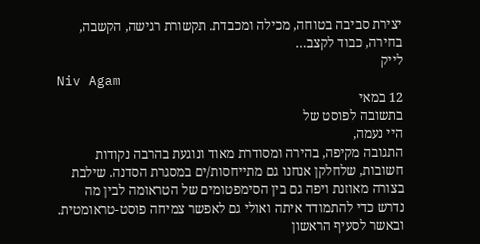יצירת סביבה בטוחה, מכילה ומכבדת. תקשורת רגישה, הקשבה, בחירה, כבוד לקצב…
לייק
Niv Agam
12 במאי
בתשובה לפוסט של
היי נעמה,
התגובה מקיפה, בהירה ומסודרת מאוד ונוגעת בהרבה נקודות חשובות, שלחלקן אנחנו גם מתייחסות/ים במסגרת הסדנה. שילבת בצורה מאוזנת ויפה גם בין הסימפטומים של הטראומה לבין מה נדרש כדי להתמודד איתה ואולי גם לאפשר צמיחה פוסט-טראומטית. ובאשר לסעיף הראשון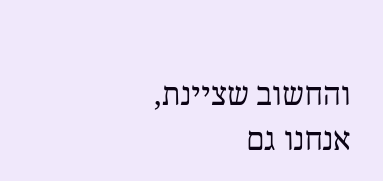והחשוב שציינת, אנחנו גם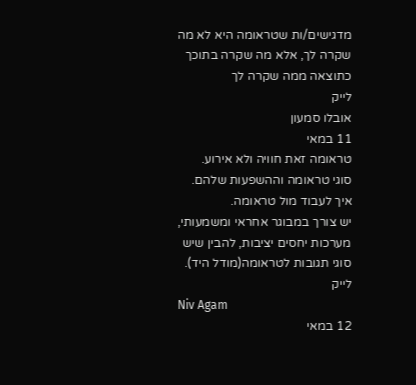מדגישים/ות שטראומה היא לא מה שקרה לך, אלא מה שקרה בתוכך כתוצאה ממה שקרה לך
לייק
אובלו סמעון
11 במאי
טראומה זאת חוויה ולא אירוע.
סוגי טראומה וההשפעות שלהם.
איך לעבוד מול טראומה.
יש צורך במבוגר אחראי ומשמעותי, מערכות יחסים יציבות, להבין שיש סוגי תגובות לטראומה(מודל היד).
לייק
Niv Agam
12 במאי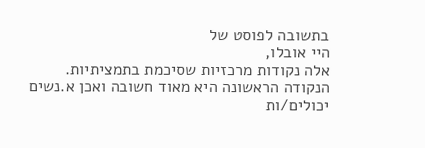בתשובה לפוסט של
היי אובלו,
אלה נקודות מרכזיות שסיכמת בתמציתיות. הנקודה הראשונה היא מאוד חשובה ואכן א.נשים יכולים/ות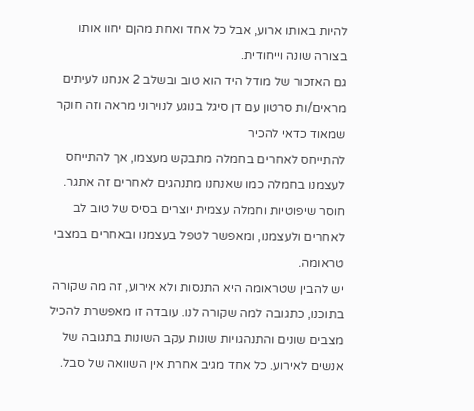להיות באותו ארוע, אבל כל אחד ואחת מהןם יחוו אותו בצורה שונה וייחודית.
גם האזכור של מודל היד הוא טוב ובשלב 2 אנחנו לעיתים מראים/ות סרטון עם דן סיגל בנוגע לנוירוני מראה וזה חוקר שמאוד כדאי להכיר
להתייחס לאחרים בחמלה מתבקש מעצמו, אך להתייחס לעצמנו בחמלה כמו שאנחנו מתנהגים לאחרים זה אתגר. חוסר שיפוטיות וחמלה עצמית יוצרים בסיס של טוב לב לאחרים ולעצמנו, ומאפשר לטפל בעצמנו ובאחרים במצבי טראומה.
יש להבין שטראומה היא התנסות ולא אירוע, זה מה שקורה בתוכנו, כתגובה למה שקורה לנו. עובדה זו מאפשרת להכיל מצבים שונים והתנהגויות שונות עקב השונות בתגובה של אנשים לאירוע. כל אחד מגיב אחרת אין השוואה של סבל.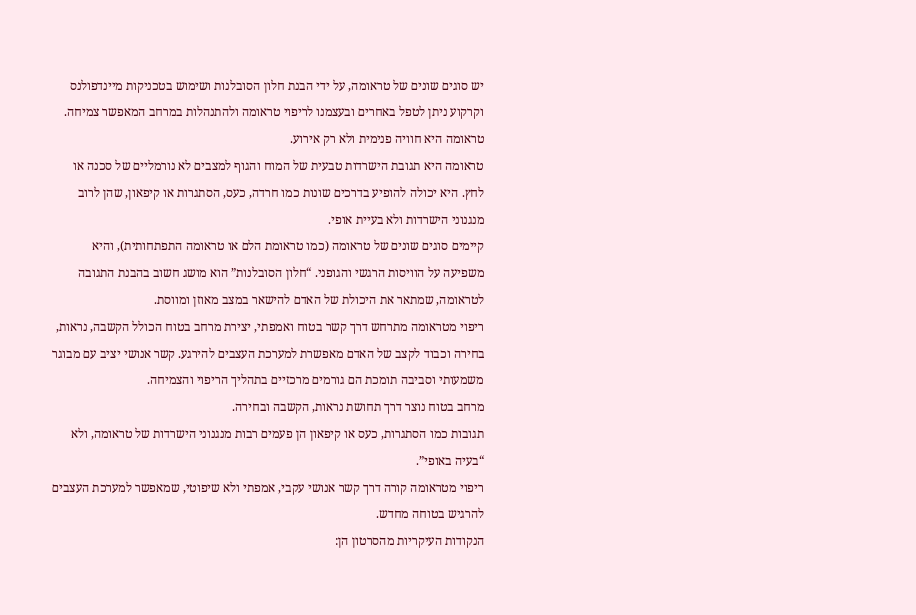יש סוגים שונים של טראומה, על ידי הבנת חלון הסובלנות ושימוש בטכניקות מיינדפולנס וקרקוע ניתן לטפל באחרים ובעצמנו לריפוי טראומה ולהתנהלות במרחב המאפשר צמיחה.
טראומה היא חוויה פנימית ולא רק אירוע.
טראומה היא תגובת הישרדות טבעית של המוח והגוף למצבים לא נורמליים של סכנה או לחץ. היא יכולה להופיע בדרכים שונות כמו חרדה, כעס, הסתגרות או קיפאון, שהן לרוב מנגנוני הישרדות ולא בעיית אופי.
קיימים סוגים שונים של טראומה (כמו טראומת הלם או טראומה התפתחותית), והיא משפיעה על הוויסות הרגשי והגופני. “חלון הסובלנות” הוא מושג חשוב בהבנת התגובה לטראומה, שמתאר את היכולת של האדם להישאר במצב מאוזן ומווסת.
ריפוי מטראומה מתרחש דרך קשר בטוח ואמפתי, יצירת מרחב בטוח הכולל הקשבה, נראות, בחירה וכבוד לקצב של האדם מאפשרת למערכת העצבים להירגע. קשר אנושי יציב עם מבוגר משמעותי וסביבה תומכת הם גורמים מרכזיים בתהליך הריפוי והצמיחה.
מרחב בטוח נוצר דרך תחושת נראות, הקשבה ובחירה.
תגובות כמו הסתגרות, כעס או קיפאון הן פעמים רבות מנגנוני הישרדות של טראומה, ולא “בעיה באופי”.
ריפוי מטראומה קורה דרך קשר אנושי עקבי, אמפתי ולא שיפוטי, שמאפשר למערכת העצבים להרגיש בטוחה מחדש.
הנקודות העיקריות מהסרטון הן: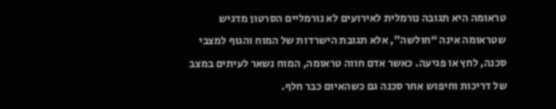טראומה היא תגובה נורמלית לאירועים לא נורמליים הסרטון מדגיש שטראומה אינה “חולשה”, אלא תגובת הישרדות של המוח והגוף למצבי סכנה, לחץ או פגיעה. כאשר אדם חווה טראומה, המוח נשאר לעיתים במצב של דריכות וחיפוש אחר סכנה גם כשהאיום כבר חלף.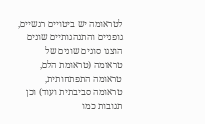לטראומה יש ביטויים רגשיים, גופניים והתנהגותיים שונים הוצגו סוגים שונים של טראומה (טראומת הלם, טראומה התפתחותית, טראומה סביבתית ועוד) וכן תגובות כמו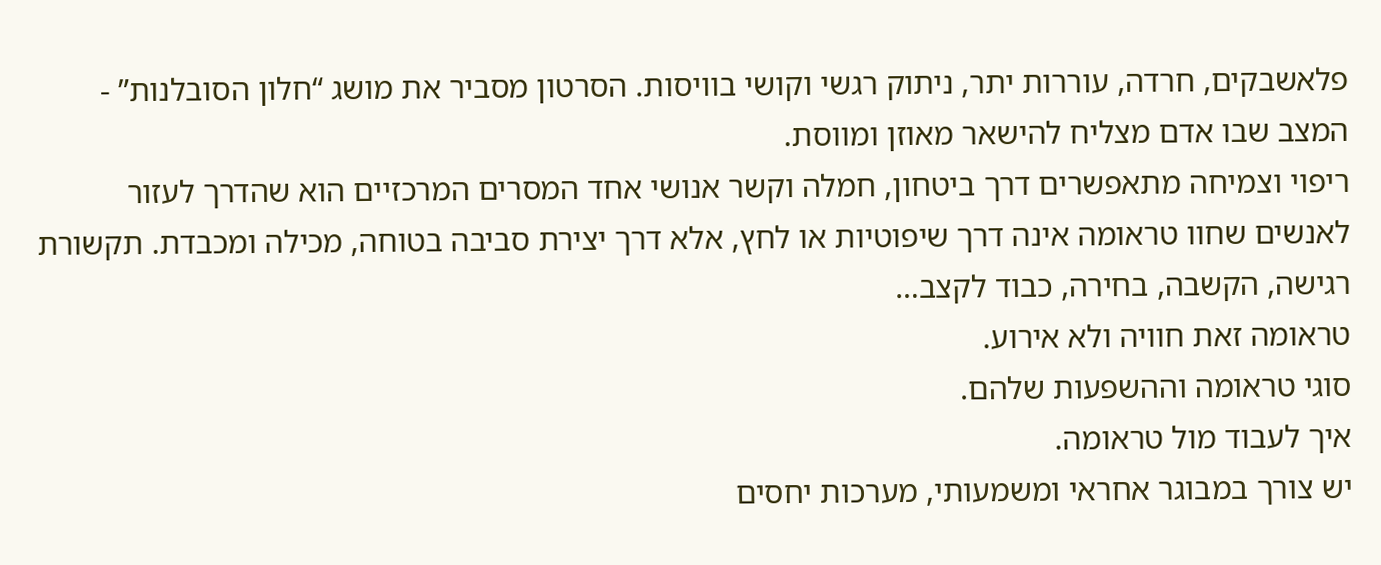פלאשבקים, חרדה, עוררות יתר, ניתוק רגשי וקושי בוויסות. הסרטון מסביר את מושג “חלון הסובלנות” - המצב שבו אדם מצליח להישאר מאוזן ומווסת.
ריפוי וצמיחה מתאפשרים דרך ביטחון, חמלה וקשר אנושי אחד המסרים המרכזיים הוא שהדרך לעזור לאנשים שחוו טראומה אינה דרך שיפוטיות או לחץ, אלא דרך יצירת סביבה בטוחה, מכילה ומכבדת. תקשורת רגישה, הקשבה, בחירה, כבוד לקצב…
טראומה זאת חוויה ולא אירוע.
סוגי טראומה וההשפעות שלהם.
איך לעבוד מול טראומה.
יש צורך במבוגר אחראי ומשמעותי, מערכות יחסים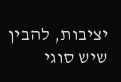יציבות, להבין שיש סוגי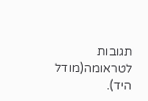תגובות לטראומה(מודל היד).